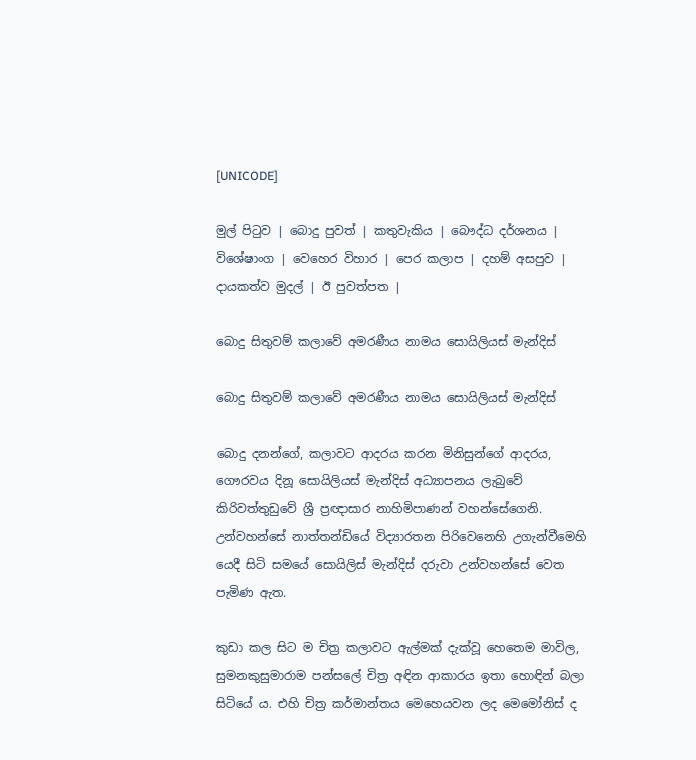[UNICODE]

මුල් පිටුව | බොදු පුවත් | කතුවැකිය | බෞද්ධ දර්ශනය | විශේෂාංග | වෙහෙර විහාර | පෙර කලාප | දහම් අසපුව | දායකත්ව මුදල් | ඊ පුවත්පත |

බොදු සිතුවම් කලාවේ අමරණීය නාමය සොයිලියස් මැන්දිස්

බොදු සිතුවම් කලාවේ අමරණීය නාමය සොයිලියස් මැන්දිස්

බොදු දනන්ගේ, කලාවට ආදරය කරන මිනිසුන්ගේ ආදරය, ගෞරවය දිනූ සොයිලියස් මැන්දිස් අධ්‍යාපනය ලැබුවේ කිරිවත්තුඩුවේ ශ්‍රී ප්‍රඥාසාර නාහිමිපාණන් වහන්සේගෙනි. උන්වහන්සේ නාත්තන්ඩියේ විද්‍යාරතන පිරිවෙනෙහි උගැන්වීමෙහි යෙදී සිටි සමයේ සොයිලිස් මැන්දිස් දරුවා උන්වහන්සේ වෙත පැමිණ ඇත.

කුඩා කල සිට ම චිත්‍ර කලාවට ඇල්මක් දැක්වූ හෙතෙම මාවිල, සුමනකුසුමාරාම පන්සලේ චිත්‍ර අඳින ආකාරය ඉතා හොඳින් බලා සිටියේ ය. එහි චිත්‍ර කර්මාන්තය මෙහෙයවන ලද මෙමෝනිස් ද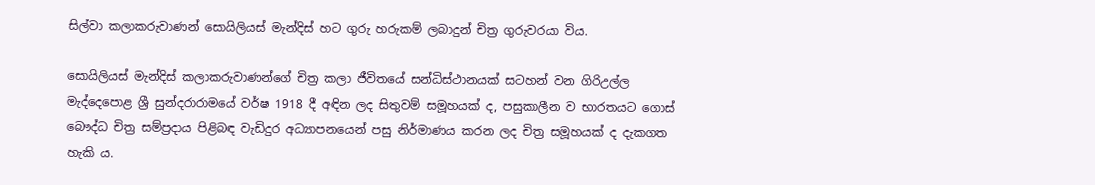සිල්වා කලාකරුවාණන් සොයිලියස් මැන්දිස් හට ගුරු හරුකම් ලබාදුන් චිත්‍ර ගුරුවරයා විය.

සොයිලියස් මැන්දිස් කලාකරුවාණන්ගේ චිත්‍ර කලා ජීවිතයේ සන්ධිස්ථානයක් සටහන් වන ගිරිඋල්ල මැද්දෙපොළ ශ්‍රී සුන්දරාරාමයේ වර්ෂ 1918 දී අඳින ලද සිතුවම් සමූහයක් ද, පසුකාලීන ව භාරතයට ගොස් බෞද්ධ චිත්‍ර සම්ප්‍රදාය පිළිබඳ වැඩිදුර අධ්‍යාපනයෙන් පසු නිර්මාණය කරන ලද චිත්‍ර සමූහයක් ද දැකගත හැකි ය.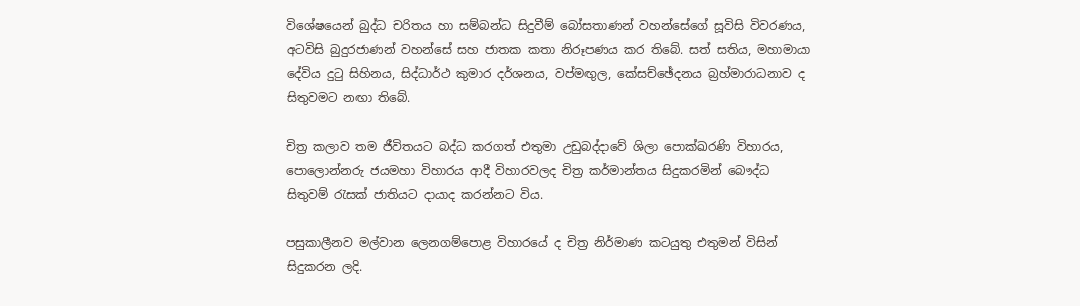විශේෂයෙන් බුද්ධ චරිතය හා සම්බන්ධ සිදුවීම් බෝසතාණන් වහන්සේගේ සූවිසි විවරණය, අටවිසි බුදුරජාණන් වහන්සේ සහ ජාතක කතා නිරූපණය කර තිබේ. සත් සතිය, මහාමායා දේවිය දුටු සිහිනය, සිද්ධාර්ථ කුමාර දර්ශනය, වප්මඟුල, කේසච්ඡේදනය බ්‍රහ්මාරාධනාව ද සිතුවමට නඟා තිබේ.

චිත්‍ර කලාව තම ජීවිතයට බද්ධ කරගත් එතුමා උඩුබද්දාවේ ශිලා පොක්ඛරණි විහාරය, පොලොන්නරු ජයමහා විහාරය ආදී විහාරවලද චිත්‍ර කර්මාන්තය සිදුකරමින් බෞද්ධ සිතුවම් රැසක් ජාතියට දායාද කරන්නට විය.

පසුකාලීනව මල්වාන ලෙනගම්පොළ විහාරයේ ද චිත්‍ර නිර්මාණ කටයුතු එතුමන් විසින් සිදුකරන ලදි.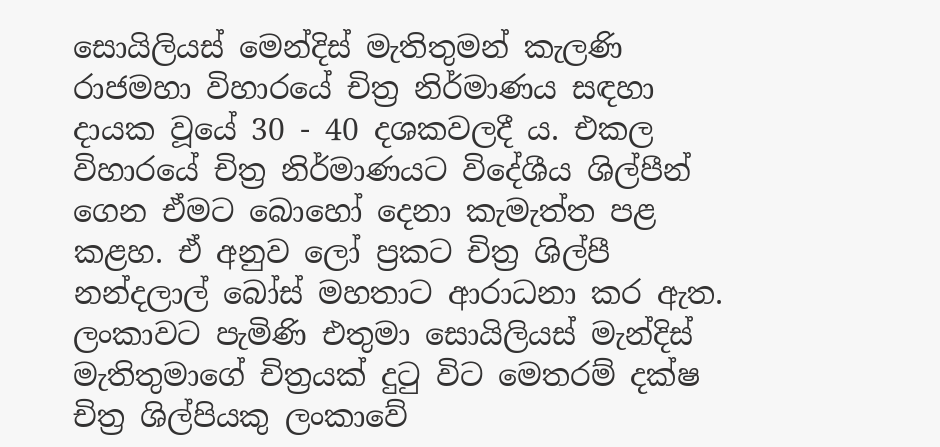සොයිලියස් මෙන්දිස් මැතිතුමන් කැලණි රාජමහා විහාරයේ චිත්‍ර නිර්මාණය සඳහා දායක වූයේ 30 - 40 දශකවලදී ය. එකල විහාරයේ චිත්‍ර නිර්මාණයට විදේශීය ශිල්පීන් ගෙන ඒමට බොහෝ දෙනා කැමැත්ත පළ කළහ. ඒ අනුව ලෝ ප්‍රකට චිත්‍ර ශිල්පී නන්දලාල් බෝස් මහතාට ආරාධනා කර ඇත. ලංකාවට පැමිණි එතුමා සොයිලියස් මැන්දිස් මැතිතුමාගේ චිත්‍රයක් දුටු විට මෙතරම් දක්ෂ චිත්‍ර ශිල්පියකු ලංකාවේ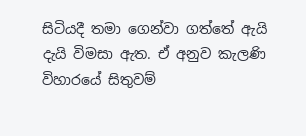සිටියදී තමා ගෙන්වා ගත්තේ ඇයි දැයි විමසා ඇත. ඒ අනුව කැලණි විහාරයේ සිතුවම්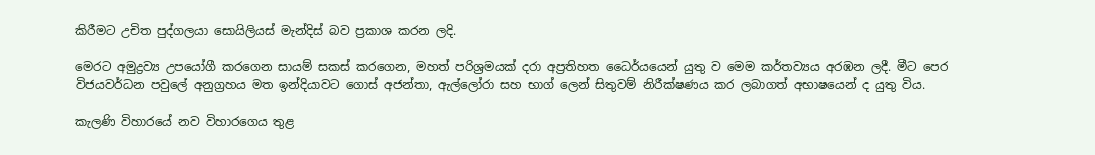කිරීමට උචිත පුද්ගලයා සොයිලියස් මැන්දිස් බව ප්‍රකාශ කරන ලදි.

මෙරට අමුද්‍රව්‍ය උපයෝගී කරගෙන සායම් සකස් කරගෙන, මහත් පරිශ්‍රමයක් දරා අප්‍රතිහත ධෛර්යයෙන් යුතු ව මෙම කර්තව්‍යය අරඹන ලදී. මීට පෙර විජයවර්ධන පවුලේ අනුග්‍රහය මත ඉන්දියාවට ගොස් අජන්තා, ඇල්ලෝරා සහ භාග් ලෙන් සිතුවම් නිරීක්ෂණය කර ලබාගත් අභාෂයෙන් ද යුතු විය.

කැලණි විහාරයේ නව විහාරගෙය තුළ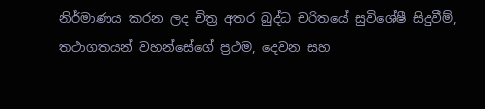නිර්මාණය කරන ලද චිත්‍ර අතර බුද්ධ චරිතයේ සුවිශේෂී සිදුවීම්, තථාගතයන් වහන්සේගේ ප්‍රථම, දෙවන සහ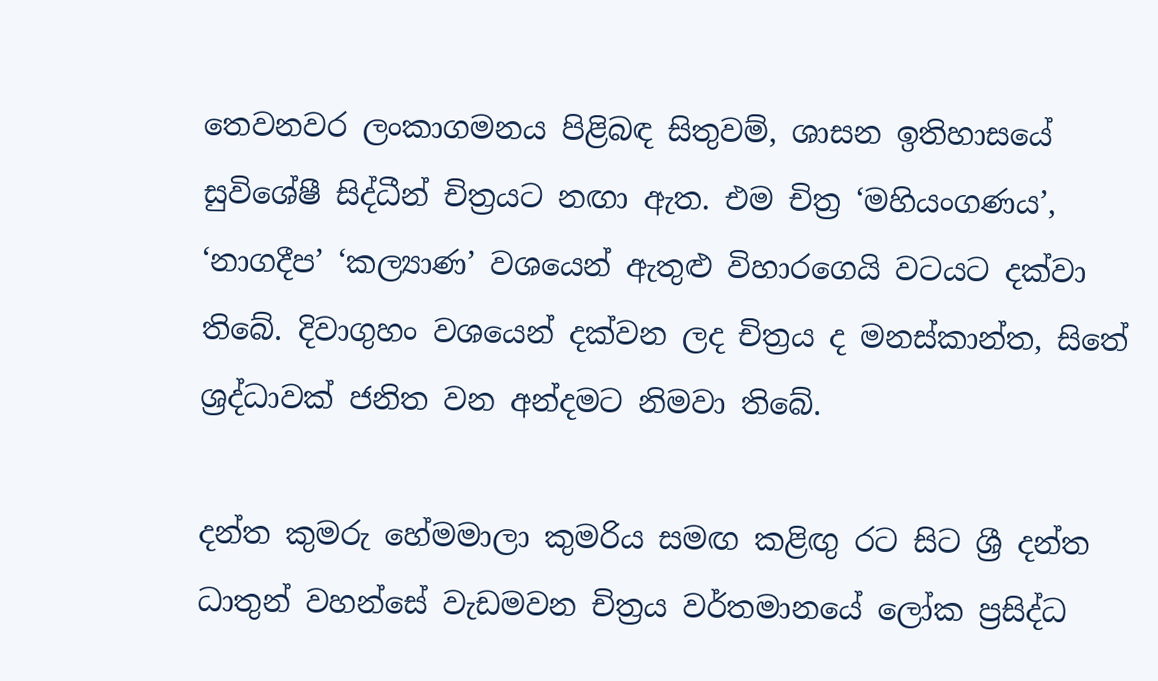තෙවනවර ලංකාගමනය පිළිබඳ සිතුවම්, ශාසන ඉතිහාසයේ සුවිශේෂී සිද්ධීන් චිත්‍රයට නඟා ඇත. එම චිත්‍ර ‘මහියංගණය’, ‘නාගදීප’ ‘කල්‍යාණ’ වශයෙන් ඇතුළු විහාරගෙයි වටයට දක්වා තිබේ. දිවාගුහං වශයෙන් දක්වන ලද චිත්‍රය ද මනස්කාන්ත, සිතේ ශ්‍රද්ධාවක් ජනිත වන අන්දමට නිමවා තිබේ.

දන්ත කුමරු හේමමාලා කුමරිය සමඟ කළිඟු රට සිට ශ්‍රී දන්ත ධාතුන් වහන්සේ වැඩමවන චිත්‍රය වර්තමානයේ ලෝක ප්‍රසිද්ධ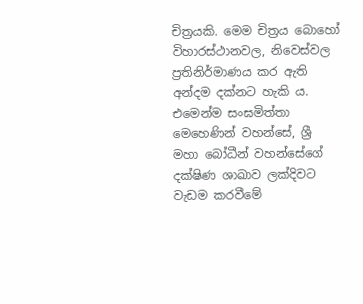චිත්‍රයකි. මෙම චිත්‍රය බොහෝ විහාරස්ථානවල, නිවෙස්වල ප්‍රතිනිර්මාණය කර ඇති අන්දම දක්නට හැකි ය. එමෙන්ම සංඝමිත්තා මෙහෙණින් වහන්සේ, ශ්‍රී මහා බෝධීන් වහන්සේගේ දක්ෂිණ ශාඛාව ලක්දිවට වැඩම කරවීමේ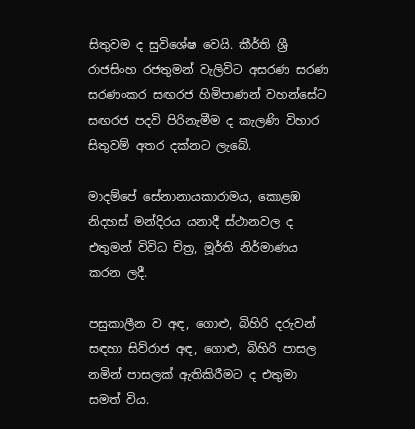සිතුවම ද සුවිශේෂ වෙයි. කීර්ති ශ්‍රී රාජසිංහ රජතුමන් වැලිවිට අසරණ සරණ සරණංකර සඟරජ හිමිපාණන් වහන්සේට සඟරජ පදවි පිරිනැමීම ද කැලණි විහාර සිතුවම් අතර දක්නට ලැබේ.

මාදම්පේ සේනානායකාරාමය, කොළඹ නිදහස් මන්දිරය යනාදී ස්ථානවල ද එතුමන් විවිධ චිත්‍ර, මූර්ති නිර්මාණය කරන ලදී.

පසුකාලීන ව අඳ, ගොළු, බිහිරි දරුවන් සඳහා සිව්රාජ අඳ, ගොළු, බිහිරි පාසල නමින් පාසලක් ඇතිකිරීමට ද එතුමා සමත් විය.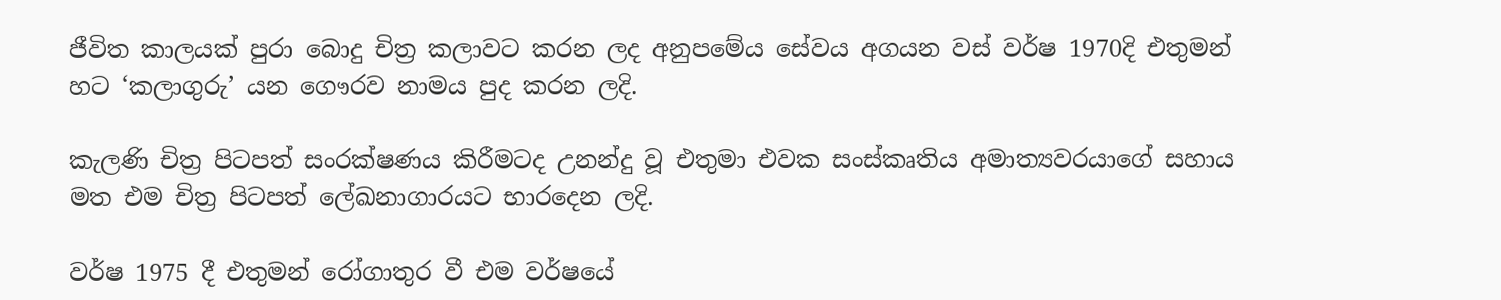ජීවිත කාලයක් පුරා බොදු චිත්‍ර කලාවට කරන ලද අනුපමේය සේවය අගයන වස් වර්ෂ 1970දි එතුමන් හට ‘කලාගුරු’ යන ගෞරව නාමය පුද කරන ලදි.

කැලණි චිත්‍ර පිටපත් සංරක්ෂණය කිරීමටද උනන්දු වූ එතුමා එවක සංස්කෘතිය අමාත්‍යවරයාගේ සහාය මත එම චිත්‍ර පිටපත් ලේඛනාගාරයට භාරදෙන ලදි.

වර්ෂ 1975 දී එතුමන් රෝගාතුර වී එම වර්ෂයේ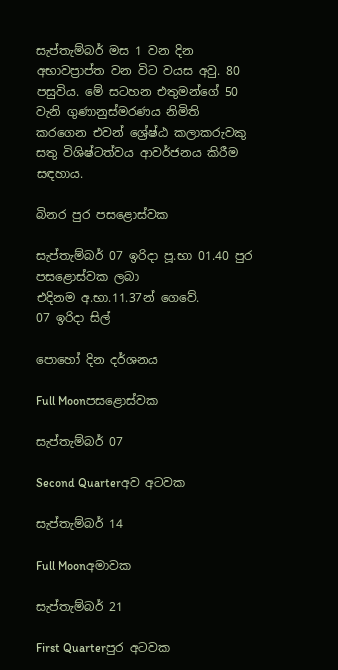සැප්තැම්බර් මස 1 වන දින අභාවප්‍රාප්ත වන විට වයස අවු. 80 පසුවිය. මේ සටහන එතුමන්ගේ 50 වැනි ගුණානුස්මරණය නිමිති කරගෙන එවන් ශ්‍රේෂ්ඨ කලාකරුවකු සතු විශිෂ්ටත්වය ආවර්ජනය කිරීම සඳහාය.

බිනර පුර පසළොස්වක

සැප්තැම්බර් 07 ඉරිදා පූ.භා 01.40 පුර පසළොස්වක ලබා
එදිනම අ.භා.11.37න් ගෙවේ.
07 ඉරිදා සිල්

පොහෝ දින දර්ශනය

Full Moonපසළොස්වක

සැප්තැම්බර් 07

Second Quarterඅව අටවක

සැප්තැම්බර් 14

Full Moonඅමාවක

සැප්තැම්බර් 21

First Quarterපුර අටවක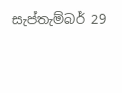සැප්තැම්බර් 29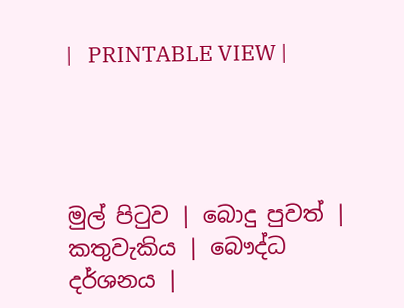|   PRINTABLE VIEW |




මුල් පිටුව | බොදු පුවත් | කතුවැකිය | බෞද්ධ දර්ශනය |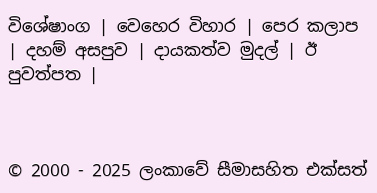විශේෂාංග | වෙහෙර විහාර | පෙර කලාප | දහම් අසපුව | දායකත්ව මුදල් | ඊ පුවත්පත |



© 2000 - 2025 ලංකාවේ සීමාසහිත එක්සත්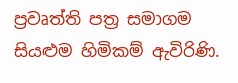ප්‍රවෘත්ති පත්‍ර සමාගම
සියළුම හිමිකම් ඇවිරිණි.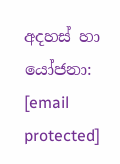අදහස් හා යෝජනා: [email protected]